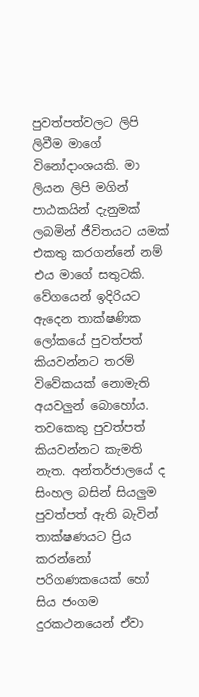පුවත්පත්වලට ලිපි ලිවීම මාගේ විනෝදාංශයකි. මා ලියන ලිපි මගින් පාඨකයින් දැනුමක් ලබමින් ජීවිතයට යමක් එකතු කරගන්නේ නම් එය මාගේ සතුටකි. වේගයෙන් ඉදිරියට ඇදෙන තාක්ෂණික ලෝකයේ පුවත්පත් කියවන්නට තරම් විවේකයක් නොමැති අයවලුන් බොහෝය. තවකෙකු පුවත්පත් කියවන්නට කැමති නැත. අන්තර්ජාලයේ ද සිංහල බසින් සියලුම පුවත්පත් ඇති බැවින් තාක්ෂණයට ප්‍රිය කරන්නෝ පරිගණකයෙක් හෝ සිය ජංගම දුරකථනයෙන් ඒවා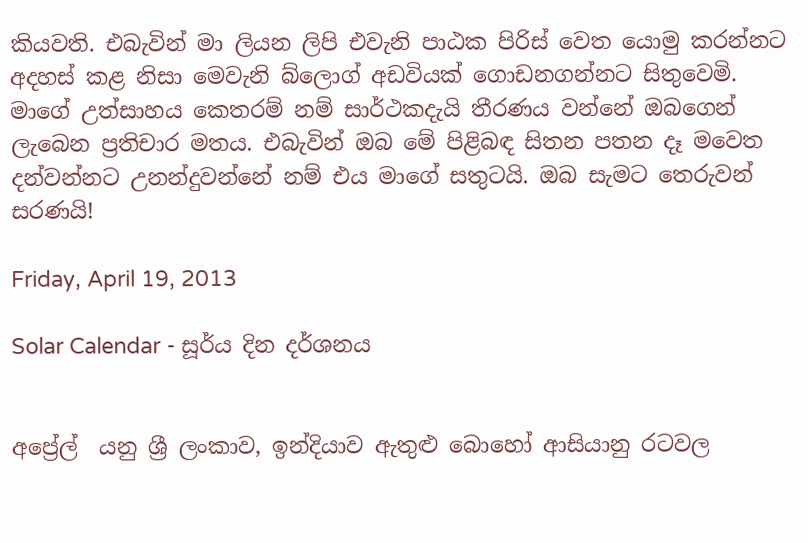කියවති. එබැවින් මා ලියන ලිපි එවැනි පාඨක පිරිස් වෙත යොමු කරන්නට අදහස් කළ නිසා මෙවැනි බ්ලොග් අඩවියක් ගොඩනගන්නට සිතුවෙමි. මාගේ උත්සාහය කෙතරම් නම් සාර්ථකදැයි තීරණය වන්නේ ඔබගෙන් ලැබෙන ප්‍රතිචාර මතය. එබැවින් ඔබ මේ පිළිබඳ සිතන පතන දෑ මවෙත දන්වන්නට උනන්දුවන්නේ නම් එය මාගේ සතුටයි. ඔබ සැමට තෙරුවන් සරණයි!

Friday, April 19, 2013

Solar Calendar - සූර්ය දින දර්ශනය


අප්‍රේල්  යනු ශ්‍රී ලංකාව, ඉන්දියාව ඇතුළු බොහෝ ආසියානු රටවල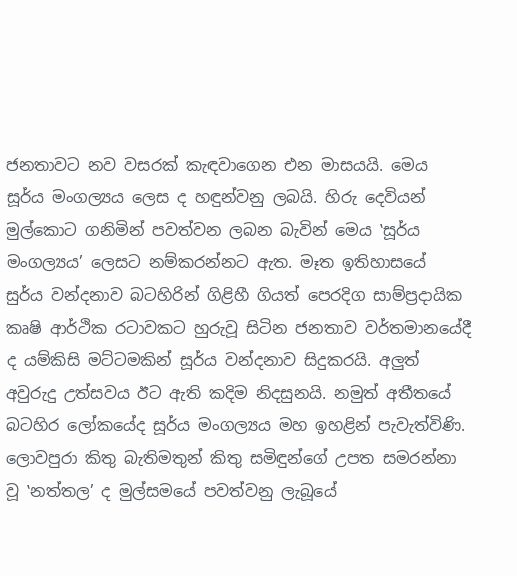ජනතාවට නව වසරක් කැඳවාගෙන එන මාසයයි. මෙය සූර්ය මංගල්‍යය ලෙස ද හඳුන්වනු ලබයි. හිරු දෙවියන් මුල්කොට ගනිමින් පවත්වන ලබන බැවින් මෙය ‛සූර්ය මංගල්‍යය’ ලෙසට නම්කරන්නට ඇත. මෑත ඉතිහාසයේ සුර්ය වන්දනාව බටහිරින් ගිළිහී ගියත් පෙරදිග සාම්ප්‍රදායික කෘෂි ආර්ථික රටාවකට හුරුවූ සිටින ජනතාව වර්තමානයේදී ද යම්කිසි මට්ටමකින් සූර්ය වන්දනාව සිදුකරයි. අලුත් අවුරුදු උත්සවය ඊට ඇති කදිම නිදසුනයි. නමුත් අතීතයේ බටහිර ලෝකයේද සූර්ය මංගල්‍යය මහ ඉහළින් පැවැත්විණි. ලොවපුරා කිතු බැතිමතුන් කිතු සමිඳුන්ගේ උපත සමරන්නා වූ ‛නත්තල’ ද මුල්සමයේ පවත්වනු ලැබූයේ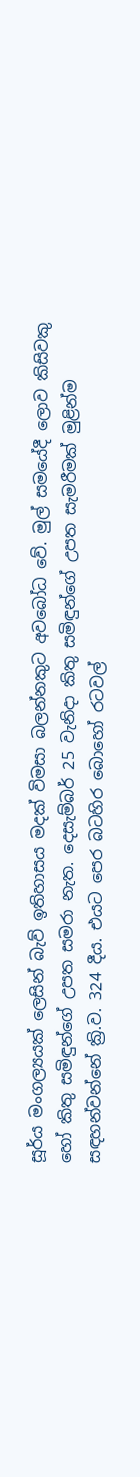සූර්ය මංගල්‍යයක් ලෙසින් බැව් ඉතිහාසය මදක් විමසා බලන්නකුට අවබෝධ වේ. මුල් සමයේදී ලොව කිසිවකු හෝ කිතු සමිඳුන්ගේ උපත සමරා නැත. දෙසැම්බර් 25 වැනිදා කිතු සමිඳුන්ගේ උපත සැමරීමක් මුළින්ම සඳහන්වන්නේ ක්‍රි.ව. 324 දීය. එයට පෙර බටහිර බොහෝ රටවල්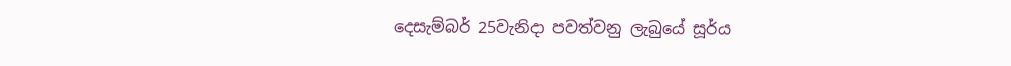දෙසැම්බර් 25වැනිදා පවත්වනු ලැබුයේ සූර්ය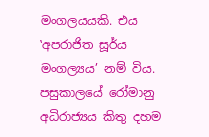මංගලයයකි. එය ‛අපරාජිත සූර්ය මංගල්‍යය’ නම් විය. පසුකාලයේ රෝමානු අධිරාජ්‍යය කිතු දහම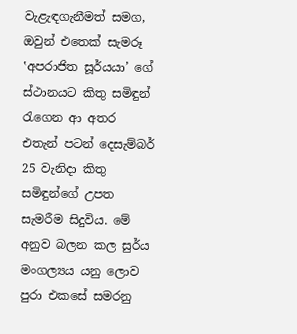වැළැඳගැනීමත් සමග, ඔවුන් එතෙක් සැමරූ ‛අපරාජිත සූර්යයා’ ගේ ස්ථානයට කිතු සමිඳුන් රැගෙන ආ අතර එතැන් පටන් දෙසැම්බර් 25 වැනිදා කිතු සමිඳුන්ගේ උපත සැමරීම සිදුවිය. මේ අනුව බලන කල සුර්ය මංගල්‍යය යනු ලොව පුරා එකසේ සමරනු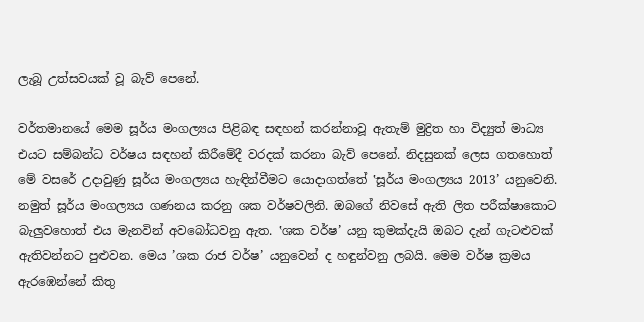ලැබූ උත්සවයක් වූ බැව් පෙනේ.

වර්තමානයේ මෙම සූර්ය මංගල්‍යය පිළිබඳ සඳහන් කරන්නාවූ ඇතැම් මුද්‍රිත හා විද්‍යුත් මාධ්‍ය එයට සම්බන්ධ වර්ෂය සඳහන් කිරීමේදී වරදක් කරනා බැව් පෙනේ. නිදසුනක් ලෙස ගතහොත් මේ වසරේ උදාවුණු සූර්ය මංගල්‍යය හැඳින්වීමට යොදාගත්තේ ‛සූර්ය මංගල්‍යය 2013’ යනුවෙනි. නමුත් සූර්ය මංගල්‍යය ගණනය කරනු ශක වර්ෂවලිනි. ඔබගේ නිවසේ ඇති ලිත පරීක්ෂාකොට බැලුවහොත් එය මැනවින් අවබෝධවනු ඇත. ‛ශක වර්ෂ’ යනු කුමක්දැයි ඔබට දැන් ගැටළුවක් ඇතිවන්නට පුළුවන. මෙය ’ශක රාජ වර්ෂ’ යනුවෙන් ද හඳුන්වනු ලබයි. මෙම වර්ෂ ක්‍රමය ඇරඹෙන්නේ කිතු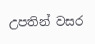උපතින් වසර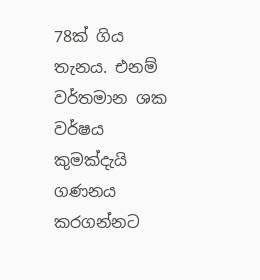78ක් ගිය තැනය. එනම් වර්තමාන ශක වර්ෂය කුමක්දැයි ගණනය කරගන්නට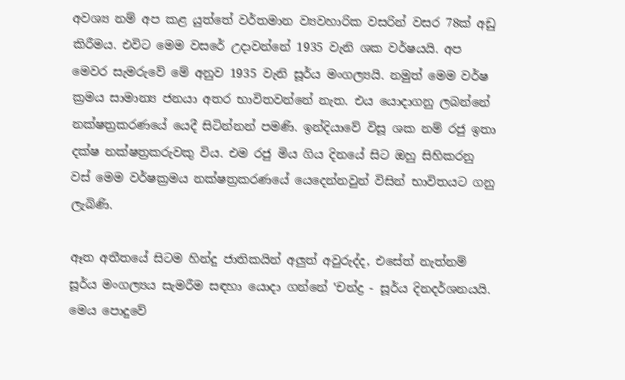අවශ්‍ය නම් අප කළ යුත්තේ වර්තමාන ව්‍යවහාරික වසරින් වසර 78ක් අඩු කිරීමය. එවිට මෙම වසරේ උදාවන්නේ 1935 වැනි ශක වර්ෂයයි. අප මෙවර සැමරුවේ මේ අනුව 1935 වැනි සූර්ය මංගල්‍යයි. නමුත් මෙම වර්ෂ ක්‍රමය සාමාන්‍ය ජනයා අතර භාවිතවන්නේ නැත. එය යොදාගනු ලබන්නේ නක්ෂත්‍රකරණයේ යෙදී සිටින්නන් පමණි. ඉන්දියාවේ විසූ ශක නම් රජු ඉතා දක්ෂ නක්ෂත්‍රකරුවකු විය. එම රජු මිය ගිය දිනයේ සිට ඔහු සිහිකරනු වස් මෙම වර්ෂක්‍රමය නක්ෂත්‍රකරණයේ යෙදෙන්නවුන් විසින් භාවිතයට ගනු ලැබිණි.

ඈත අතීතයේ සිටම හින්දු ජාතිකයින් අලුත් අවුරුද්ද, එසේත් නැත්නම් සූර්ය මංගල්‍යය සැමරීම සඳහා යොදා ගන්නේ ‛චන්ද්‍ර - සූර්ය දිනදර්ශනයයි. මෙය පොදුවේ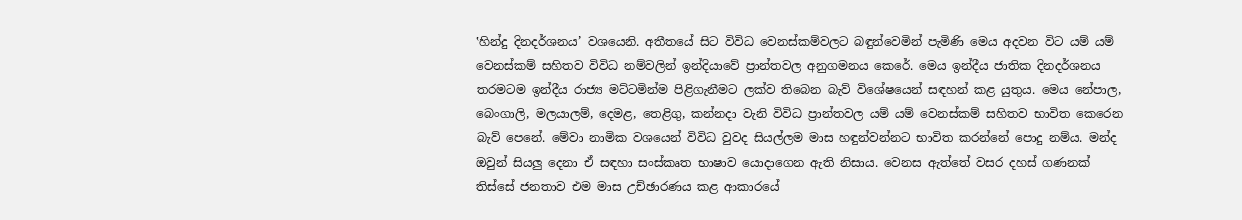‛හින්දු දිනදර්ශනය’ වශයෙනි. අතීතයේ සිට විවිධ වෙනස්කම්වලට බඳුන්වෙමින් පැමිණි මෙය අදවන විට යම් යම් වෙනස්කම් සහිතව විවිධ නම්වලින් ඉන්දියාවේ ප්‍රාන්තවල අනුගමනය කෙරේ. මෙය ඉන්දීය ජාතික දිනදර්ශනය තරමටම ඉන්දීය රාජ්‍ය මට්ටමින්ම පිළිගැනීමට ලක්ව තිබෙන බැව් විශේෂයෙන් සඳහන් කළ යුතුය. මෙය නේපාල, බෙංගාලි, මලයාලම්, දෙමළ, තෙළිගු, කන්නදා වැනි විවිධ ප්‍රාන්තවල යම් යම් වෙනස්කම් සහිතව භාවිත කෙරෙන බැව් පෙනේ. මේවා නාමික වශයෙන් විවිධ වුවද සියල්ලම මාස හඳුන්වන්නට භාවිත කරන්නේ පොදු නම්ය. මන්ද ඔවුන් සියලු දෙනා ඒ සඳහා සංස්කෘත භාෂාව යොදාගෙන ඇති නිසාය. වෙනස ඇත්තේ වසර දහස් ගණනක් තිස්සේ ජනතාව එම මාස උච්ඡාරණය කළ ආකාරයේ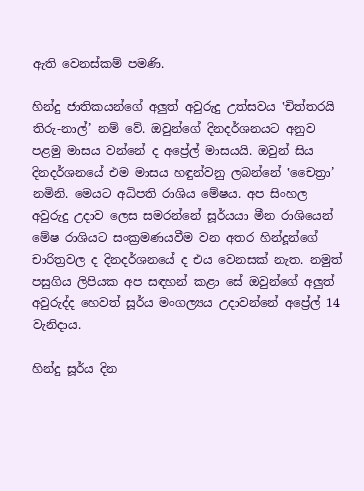ඇති වෙනස්කම් පමණි.

හින්දු ජාතිකයන්ගේ අලුත් අවුරුදු උත්සවය ‛චිත්තරයි තිරු-නාල්’ නම් වේ. ඔවුන්ගේ දිනදර්ශනයට අනුව පළමු මාසය වන්නේ ද අප්‍රේල් මාසයයි. ඔවුන් සිය දිනදර්ශනයේ එම මාසය හඳුන්වනු ලබන්නේ ‛චෛත්‍රා’ නමිනි. මෙයට අධිපති රාශිය මේෂය. අප සිංහල අවුරුදු උදාව ලෙස සමරන්නේ සූර්යයා මීන රාශියෙන් මේෂ රාශියට සංක්‍රමණයවීම වන අතර හින්දූන්ගේ චාරිත්‍රවල ද දිනදර්ශනයේ ද එය වෙනසක් නැත. නමුත් පසුගිය ලිපියක අප සඳහන් කළා සේ ඔවුන්ගේ අලුත් අවුරුද්ද හෙවත් සූර්ය මංගල්‍යය උදාවන්නේ අප්‍රේල් 14 වැනිදාය.

හින්දු සූර්ය දින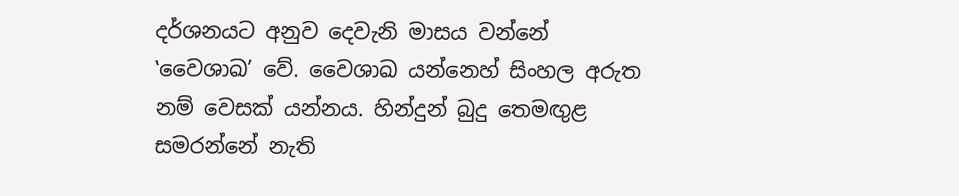දර්ශනයට අනුව දෙවැනි මාසය වන්නේ ‛වෛශාඛ’ වේ. වෛශාඛ යන්නෙහ් සිංහල අරුත නම් වෙසක් යන්නය. හින්දුන් බුදු තෙමඟුළ සමරන්නේ නැති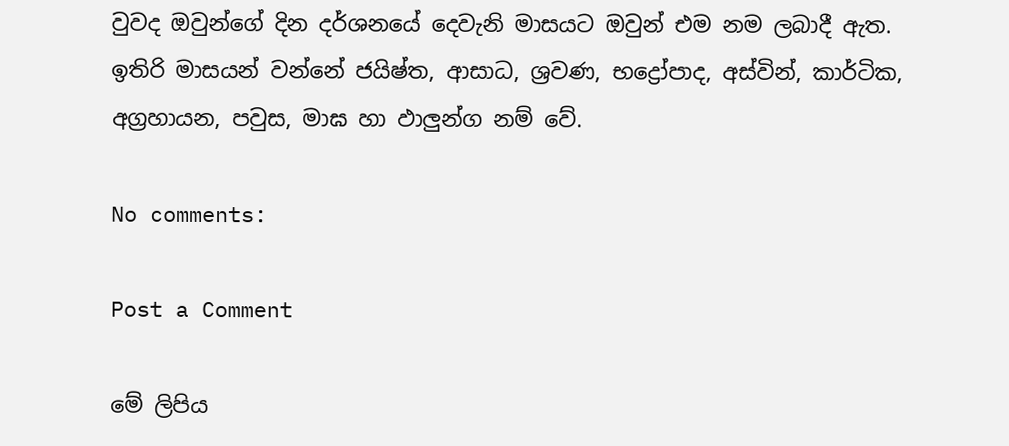වුවද ඔවුන්ගේ දින දර්ශනයේ දෙවැනි මාසයට ඔවුන් එම නම ලබාදී ඇත.  ඉතිරි මාසයන් වන්නේ ජයිෂ්ත, ආසාධ, ශ්‍රවණ, භද්‍රෝපාද, අස්වින්, කාර්ටික, අග්‍රහායන, පවුස, මාඝ හා ඵාලුන්ග නම් වේ.

No comments:

Post a Comment

මේ ලිපිය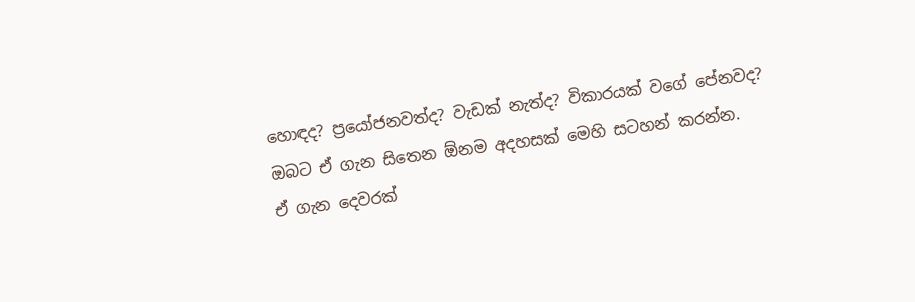හොඳද? ප්‍රයෝජනවත්ද? වැඩක් නැත්ද? විකාරයක් වගේ පේනවද?
ඔබට ඒ ගැන සිතෙන ඕනම අදහසක් මෙහි සටහන් කරන්න.
ඒ ගැන දෙවරක්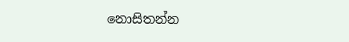නොසිතන්න